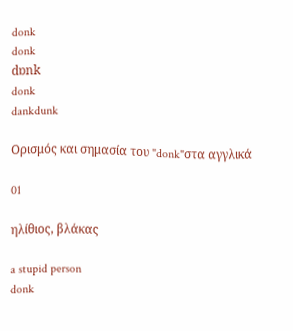donk
donk
dɒnk
donk
dankdunk

Ορισμός και σημασία του "donk"στα αγγλικά

01

ηλίθιος, βλάκας

a stupid person
donk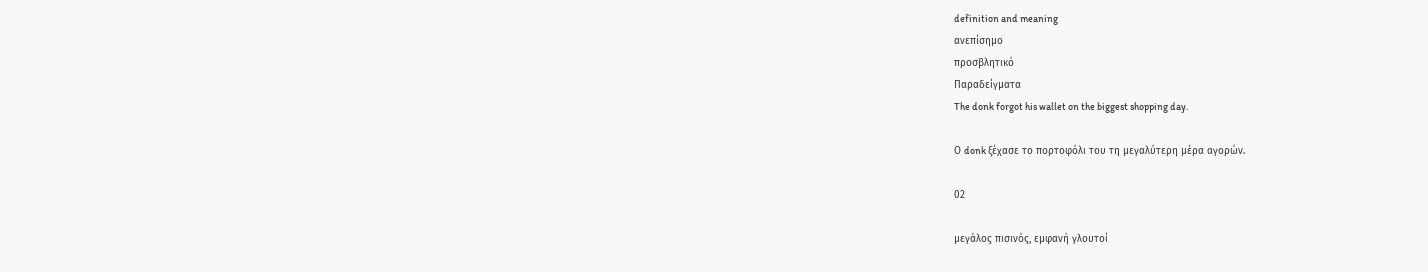definition and meaning
ανεπίσημο
προσβλητικό
Παραδείγματα
The donk forgot his wallet on the biggest shopping day.

Ο donk ξέχασε το πορτοφόλι του τη μεγαλύτερη μέρα αγορών.

02

μεγάλος πισινός, εμφανή γλουτοί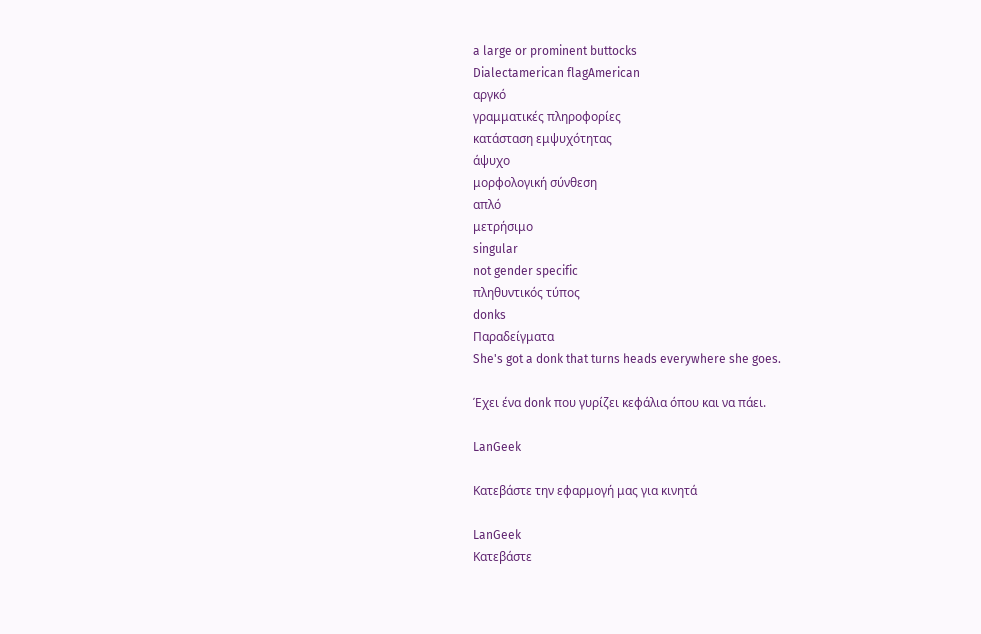a large or prominent buttocks
Dialectamerican flagAmerican
αργκό
γραμματικές πληροφορίες
κατάσταση εμψυχότητας
άψυχο
μορφολογική σύνθεση
απλό
μετρήσιμο
singular
not gender specific
πληθυντικός τύπος
donks
Παραδείγματα
She's got a donk that turns heads everywhere she goes.

Έχει ένα donk που γυρίζει κεφάλια όπου και να πάει.

LanGeek

Κατεβάστε την εφαρμογή μας για κινητά

LanGeek
Κατεβάστε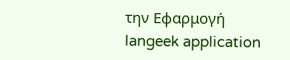την Εφαρμογή
langeek application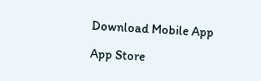Download Mobile App

App Store